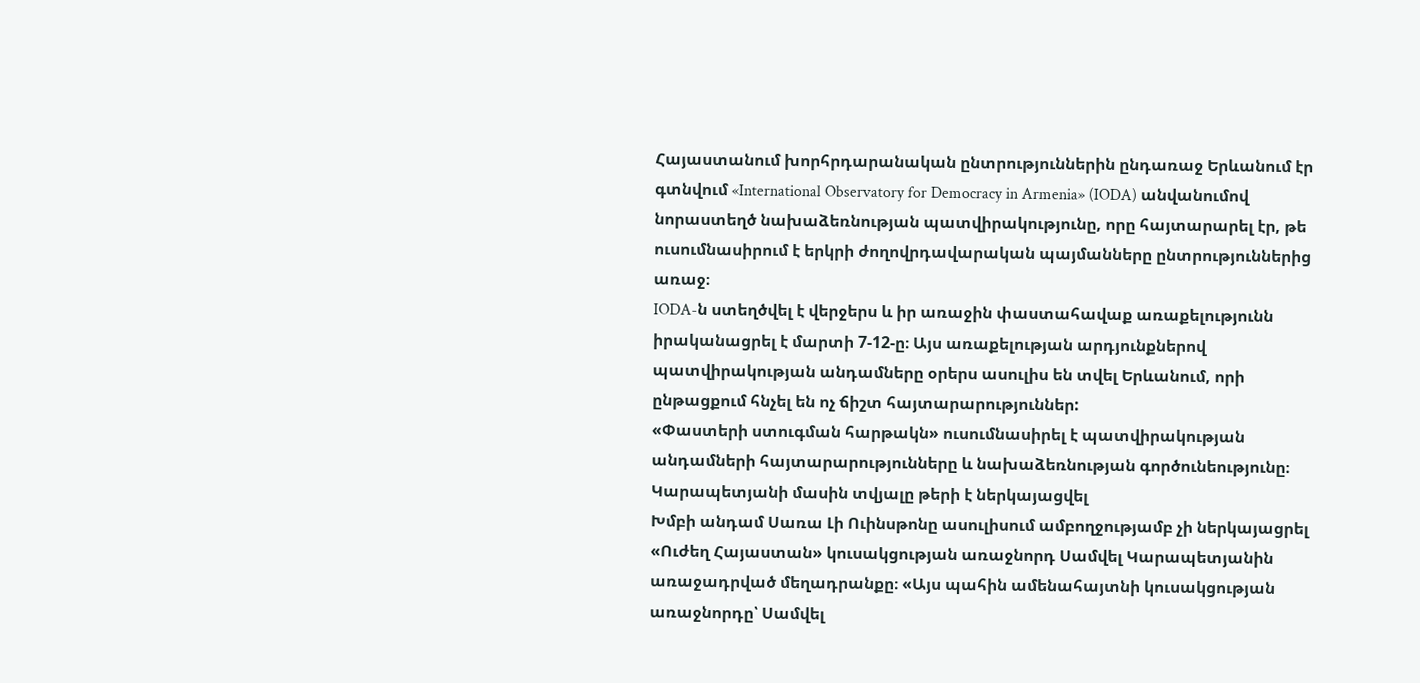Հայաստանում խորհրդարանական ընտրություններին ընդառաջ Երևանում էր գտնվում «International Observatory for Democracy in Armenia» (IODA) անվանումով նորաստեղծ նախաձեռնության պատվիրակությունը, որը հայտարարել էր, թե ուսումնասիրում է երկրի ժողովրդավարական պայմանները ընտրություններից առաջ։
IODA-ն ստեղծվել է վերջերս և իր առաջին փաստահավաք առաքելությունն իրականացրել է մարտի 7-12-ը։ Այս առաքելության արդյունքներով պատվիրակության անդամները օրերս ասուլիս են տվել Երևանում, որի ընթացքում հնչել են ոչ ճիշտ հայտարարություններ:
«Փաստերի ստուգման հարթակն» ուսումնասիրել է պատվիրակության անդամների հայտարարությունները և նախաձեռնության գործունեությունը։
Կարապետյանի մասին տվյալը թերի է ներկայացվել
Խմբի անդամ Սառա Լի Ուինսթոնը ասուլիսում ամբողջությամբ չի ներկայացրել «Ուժեղ Հայաստան» կուսակցության առաջնորդ Սամվել Կարապետյանին առաջադրված մեղադրանքը։ «Այս պահին ամենահայտնի կուսակցության առաջնորդը՝ Սամվել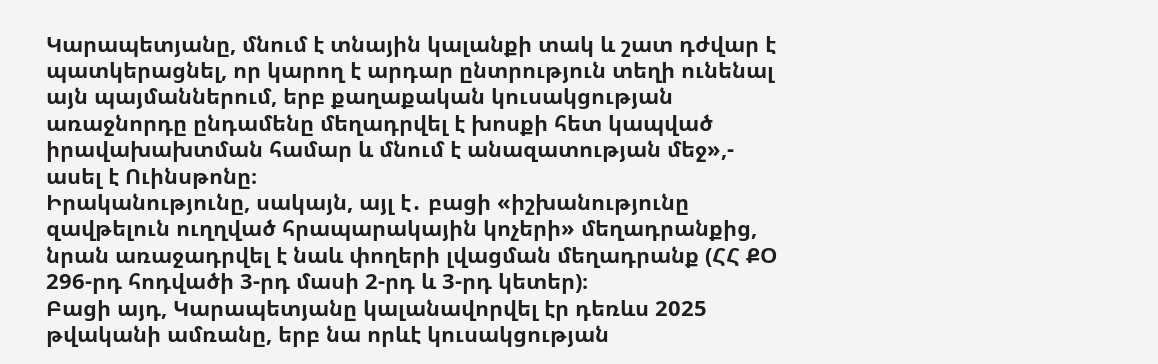Կարապետյանը, մնում է տնային կալանքի տակ և շատ դժվար է պատկերացնել, որ կարող է արդար ընտրություն տեղի ունենալ այն պայմաններում, երբ քաղաքական կուսակցության առաջնորդը ընդամենը մեղադրվել է խոսքի հետ կապված իրավախախտման համար և մնում է անազատության մեջ»,- ասել է Ուինսթոնը։
Իրականությունը, սակայն, այլ է․ բացի «իշխանությունը զավթելուն ուղղված հրապարակային կոչերի» մեղադրանքից, նրան առաջադրվել է նաև փողերի լվացման մեղադրանք (ՀՀ ՔՕ 296-րդ հոդվածի 3-րդ մասի 2-րդ և 3-րդ կետեր)։
Բացի այդ, Կարապետյանը կալանավորվել էր դեռևս 2025 թվականի ամռանը, երբ նա որևէ կուսակցության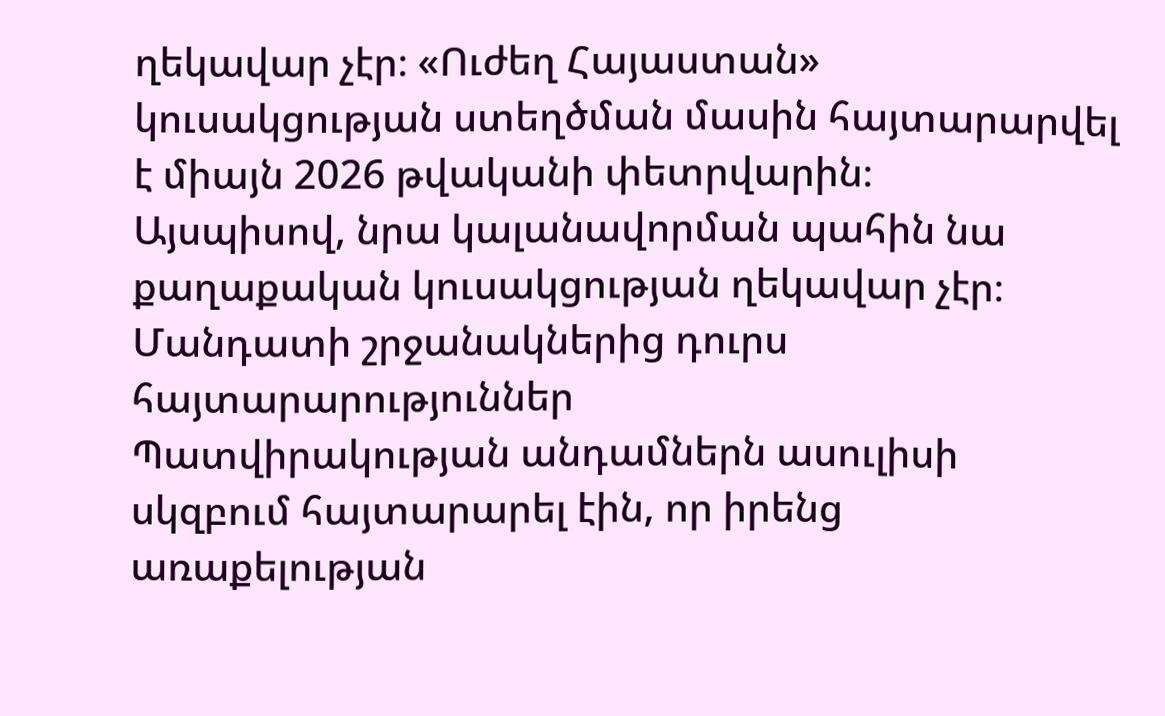ղեկավար չէր։ «Ուժեղ Հայաստան» կուսակցության ստեղծման մասին հայտարարվել է միայն 2026 թվականի փետրվարին։
Այսպիսով, նրա կալանավորման պահին նա քաղաքական կուսակցության ղեկավար չէր։
Մանդատի շրջանակներից դուրս հայտարարություններ
Պատվիրակության անդամներն ասուլիսի սկզբում հայտարարել էին, որ իրենց առաքելության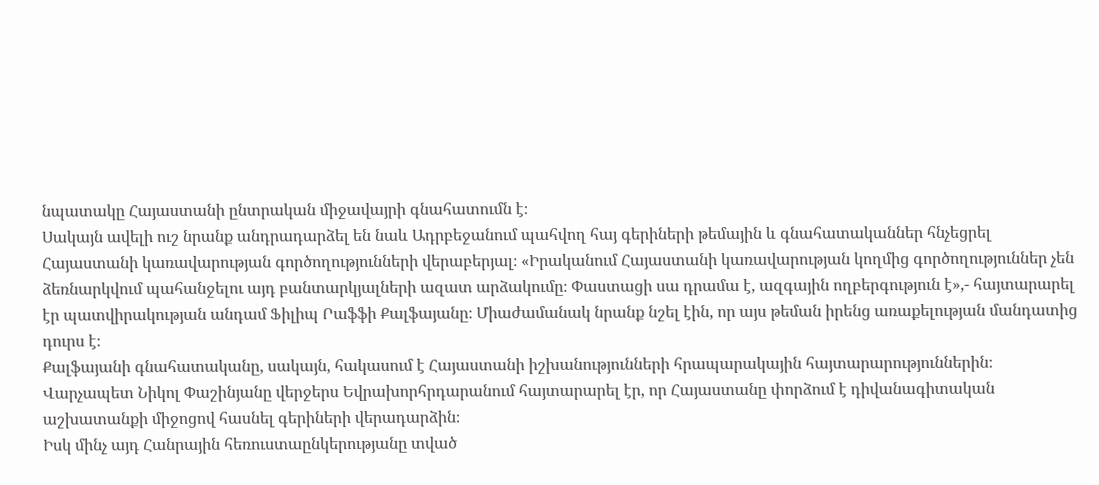նպատակը Հայաստանի ընտրական միջավայրի գնահատումն է։
Սակայն ավելի ուշ նրանք անդրադարձել են նաև Ադրբեջանում պահվող հայ գերիների թեմային և գնահատականներ հնչեցրել Հայաստանի կառավարության գործողությունների վերաբերյալ։ «Իրականում Հայաստանի կառավարության կողմից գործողություններ չեն ձեռնարկվում պահանջելու այդ բանտարկյալների ազատ արձակումը։ Փաստացի սա դրամա է, ազգային ողբերգություն է»,- հայտարարել էր պատվիրակության անդամ Ֆիլիպ Րաֆֆի Քալֆայանը։ Միաժամանակ նրանք նշել էին, որ այս թեման իրենց առաքելության մանդատից դուրս է։
Քալֆայանի գնահատականը, սակայն, հակասում է Հայաստանի իշխանությունների հրապարակային հայտարարություններին։
Վարչապետ Նիկոլ Փաշինյանը վերջերս Եվրախորհրդարանում հայտարարել էր, որ Հայաստանը փորձում է դիվանագիտական աշխատանքի միջոցով հասնել գերիների վերադարձին։
Իսկ մինչ այդ Հանրային հեռուստաընկերությանը տված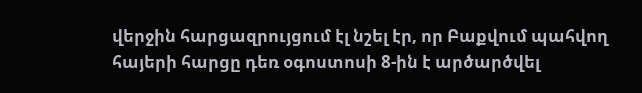վերջին հարցազրույցում էլ նշել էր, որ Բաքվում պահվող հայերի հարցը դեռ օգոստոսի 8-ին է արծարծվել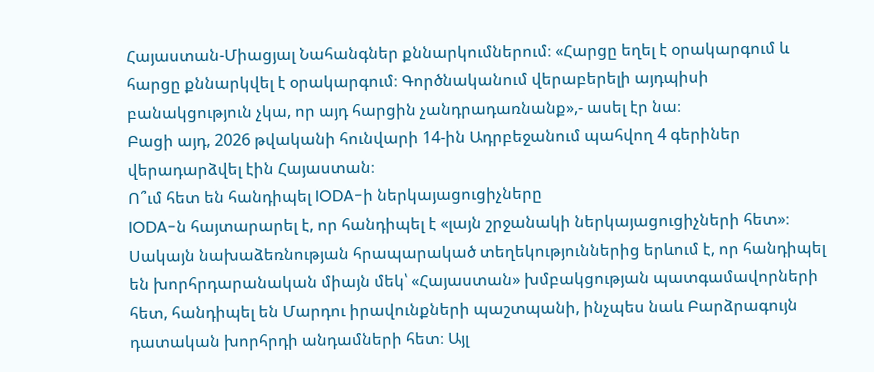Հայաստան-Միացյալ Նահանգներ քննարկումներում։ «Հարցը եղել է օրակարգում և հարցը քննարկվել է օրակարգում։ Գործնականում վերաբերելի այդպիսի բանակցություն չկա, որ այդ հարցին չանդրադառնանք»,- ասել էր նա։
Բացի այդ, 2026 թվականի հունվարի 14-ին Ադրբեջանում պահվող 4 գերիներ վերադարձվել էին Հայաստան։
Ո՞ւմ հետ են հանդիպել IODA-ի ներկայացուցիչները
IODA-ն հայտարարել է, որ հանդիպել է «լայն շրջանակի ներկայացուցիչների հետ»։ Սակայն նախաձեռնության հրապարակած տեղեկություններից երևում է, որ հանդիպել են խորհրդարանական միայն մեկ՝ «Հայաստան» խմբակցության պատգամավորների հետ, հանդիպել են Մարդու իրավունքների պաշտպանի, ինչպես նաև Բարձրագույն դատական խորհրդի անդամների հետ։ Այլ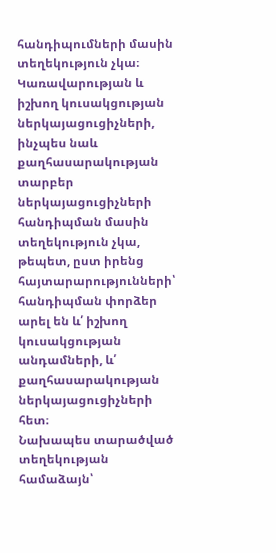հանդիպումների մասին տեղեկություն չկա։
Կառավարության և իշխող կուսակցության ներկայացուցիչների, ինչպես նաև քաղհասարակության տարբեր ներկայացուցիչների հանդիպման մասին տեղեկություն չկա, թեպետ, ըստ իրենց հայտարարությունների՝ հանդիպման փորձեր արել են և՛ իշխող կուսակցության անդամների, և՛ քաղհասարակության ներկայացուցիչների հետ։
Նախապես տարածված տեղեկության համաձայն՝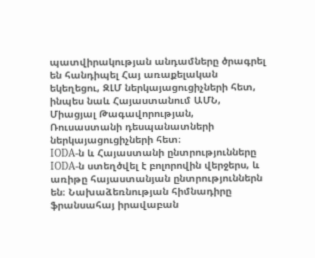պատվիրակության անդամները ծրագրել են հանդիպել Հայ առաքելական եկեղեցու, ԶԼՄ ներկայացուցիչների հետ, ինպես նաև Հայաստանում ԱՄՆ, Միացյալ Թագավորության, Ռուսաստանի դեսպանատների ներկայացուցիչների հետ։
IODA-ն և Հայաստանի ընտրությունները
IODA-ն ստեղծվել է բոլորովին վերջերս, և առիթը հայաստանյան ընտրություններն են։ Նախաձեռնության հիմնադիրը ֆրանսահայ իրավաբան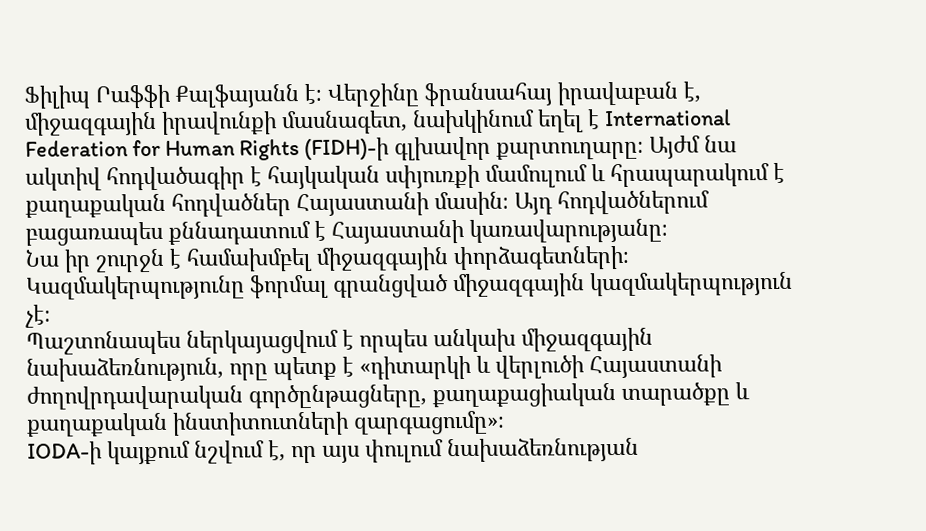Ֆիլիպ Րաֆֆի Քալֆայանն է։ Վերջինը ֆրանսահայ իրավաբան է, միջազգային իրավունքի մասնագետ, նախկինում եղել է International Federation for Human Rights (FIDH)-ի գլխավոր քարտուղարը։ Այժմ նա ակտիվ հոդվածագիր է հայկական սփյուռքի մամուլում և հրապարակում է քաղաքական հոդվածներ Հայաստանի մասին։ Այդ հոդվածներում բացառապես քննադատում է Հայաստանի կառավարությանը։
Նա իր շուրջն է համախմբել միջազգային փորձագետների։ Կազմակերպությունը ֆորմալ գրանցված միջազգային կազմակերպություն չէ։
Պաշտոնապես ներկայացվում է որպես անկախ միջազգային նախաձեռնություն, որը պետք է «դիտարկի և վերլուծի Հայաստանի ժողովրդավարական գործընթացները, քաղաքացիական տարածքը և քաղաքական ինստիտուտների զարգացումը»։
IODA-ի կայքում նշվում է, որ այս փուլում նախաձեռնության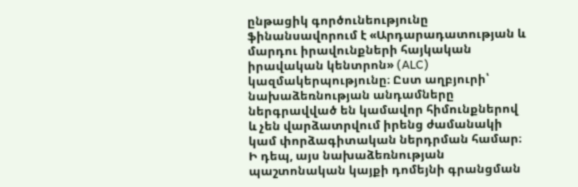ընթացիկ գործունեությունը ֆինանսավորում է «Արդարադատության և մարդու իրավունքների հայկական իրավական կենտրոն» (ALC) կազմակերպությունը։ Ըստ աղբյուրի՝ նախաձեռնության անդամները ներգրավված են կամավոր հիմունքներով և չեն վարձատրվում իրենց ժամանակի կամ փորձագիտական ներդրման համար։
Ի դեպ, այս նախաձեռնության պաշտոնական կայքի դոմեյնի գրանցման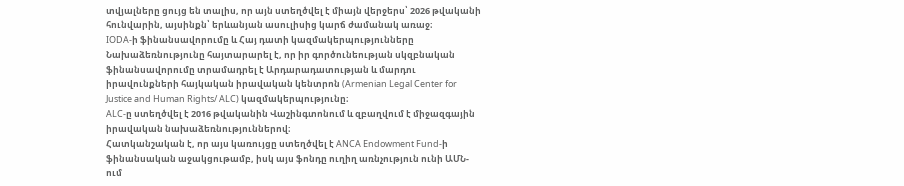տվյալները ցույց են տալիս, որ այն ստեղծվել է միայն վերջերս՝ 2026 թվականի հունվարին, այսինքն՝ երևանյան ասուլիսից կարճ ժամանակ առաջ։
IODA-ի ֆինանսավորումը և Հայ դատի կազմակերպությունները
Նախաձեռնությունը հայտարարել է, որ իր գործունեության սկզբնական ֆինանսավորումը տրամադրել է Արդարադատության և մարդու իրավունքների հայկական իրավական կենտրոն (Armenian Legal Center for Justice and Human Rights/ ALC) կազմակերպությունը։
ALC-ը ստեղծվել է 2016 թվականին Վաշինգտոնում և զբաղվում է միջազգային իրավական նախաձեռնություններով։
Հատկանշական է, որ այս կառույցը ստեղծվել է ANCA Endowment Fund-ի ֆինանսական աջակցութամբ, իսկ այս ֆոնդը ուղիղ առնչություն ունի ԱՄՆ-ում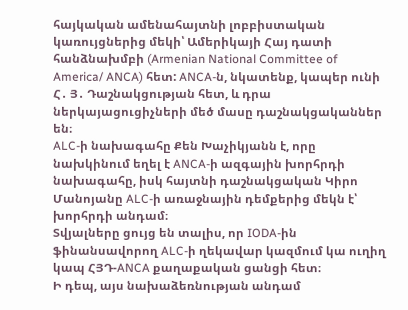հայկական ամենահայտնի լոբբիստական կառույցներից մեկի՝ Ամերիկայի Հայ դատի հանձնախմբի (Armenian National Committee of America/ ANCA) հետ: ANCA-ն, նկատենք, կապեր ունի Հ․ Յ․ Դաշնակցության հետ, և դրա ներկայացուցիչների մեծ մասը դաշնակցականներ են։
ALC-ի նախագահը Քեն Խաչիկյանն է, որը նախկինում եղել է ANCA-ի ազգային խորհրդի նախագահը, իսկ հայտնի դաշնակցական Կիրո Մանոյանը ALC-ի առաջնային դեմքերից մեկն է՝ խորհրդի անդամ։
Տվյալները ցույց են տալիս, որ IODA-ին ֆինանսավորող ALC-ի ղեկավար կազմում կա ուղիղ կապ ՀՅԴ-ANCA քաղաքական ցանցի հետ։
Ի դեպ, այս նախաձեռնության անդամ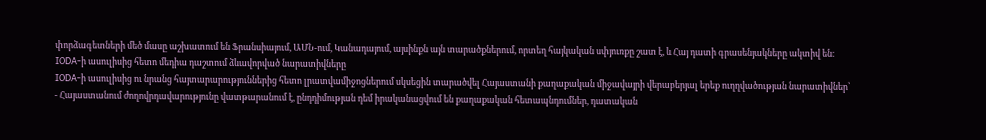փորձագետների մեծ մասը աշխատում են Ֆրանսիայում, ԱՄՆ-ում, Կանադայում, այսինքն այն տարածքներում, որտեղ հայկական սփյուռքը շատ է, և Հայ դատի գրասենյակները ակտիվ են։
IODA-ի ասուլիսից հետո մեդիա դաշտում ձևավորված նարատիվները
IODA-ի ասուլիսից ու նրանց հայտարարություններից հետո լրատվամիջոցներում սկսեցին տարածվել Հայաստանի քաղաքական միջավայրի վերաբերյալ երեք ուղղվածության նարատիվներ՝
- Հայաստանում ժողովրդավարությունը վատթարանում է, ընդդիմության դեմ իրականացվում են քաղաքական հետապնդումներ, դատական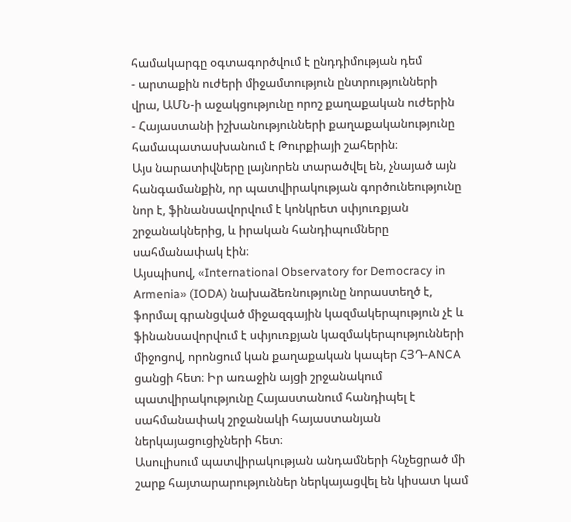համակարգը օգտագործվում է ընդդիմության դեմ
- արտաքին ուժերի միջամտություն ընտրությունների վրա, ԱՄՆ-ի աջակցությունը որոշ քաղաքական ուժերին
- Հայաստանի իշխանությունների քաղաքականությունը համապատասխանում է Թուրքիայի շահերին։
Այս նարատիվները լայնորեն տարածվել են, չնայած այն հանգամանքին, որ պատվիրակության գործունեությունը նոր է, ֆինանսավորվում է կոնկրետ սփյուռքյան շրջանակներից, և իրական հանդիպումները սահմանափակ էին։
Այսպիսով, «International Observatory for Democracy in Armenia» (IODA) նախաձեռնությունը նորաստեղծ է, ֆորմալ գրանցված միջազգային կազմակերպություն չէ և ֆինանսավորվում է սփյուռքյան կազմակերպությունների միջոցով, որոնցում կան քաղաքական կապեր ՀՅԴ-ANCA ցանցի հետ։ Իր առաջին այցի շրջանակում պատվիրակությունը Հայաստանում հանդիպել է սահմանափակ շրջանակի հայաստանյան ներկայացուցիչների հետ։
Ասուլիսում պատվիրակության անդամների հնչեցրած մի շարք հայտարարություններ ներկայացվել են կիսատ կամ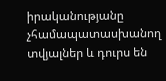իրականությանը չհամապատասխանող տվյալներ և դուրս են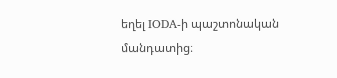եղել IODA-ի պաշտոնական մանդատից։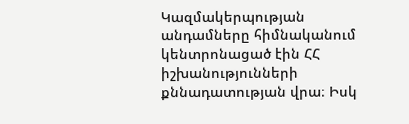Կազմակերպության անդամները հիմնականում կենտրոնացած էին ՀՀ իշխանությունների քննադատության վրա։ Իսկ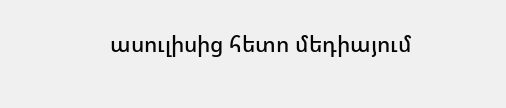ասուլիսից հետո մեդիայում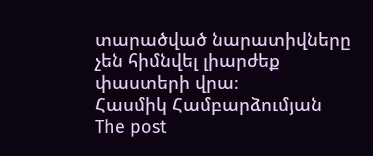տարածված նարատիվները չեն հիմնվել լիարժեք փաստերի վրա։
Հասմիկ Համբարձումյան
The post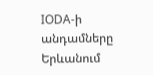IODA-ի անդամները Երևանում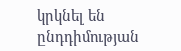կրկնել են ընդդիմության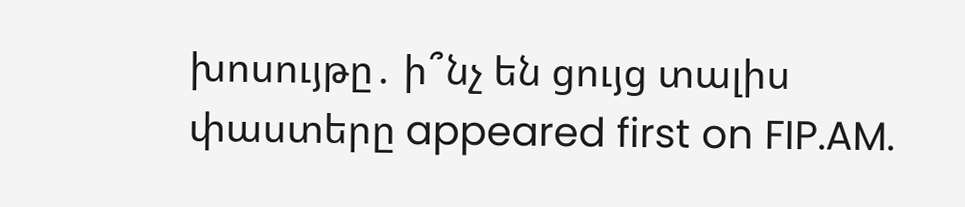խոսույթը․ ի՞նչ են ցույց տալիս փաստերը appeared first on FIP.AM.